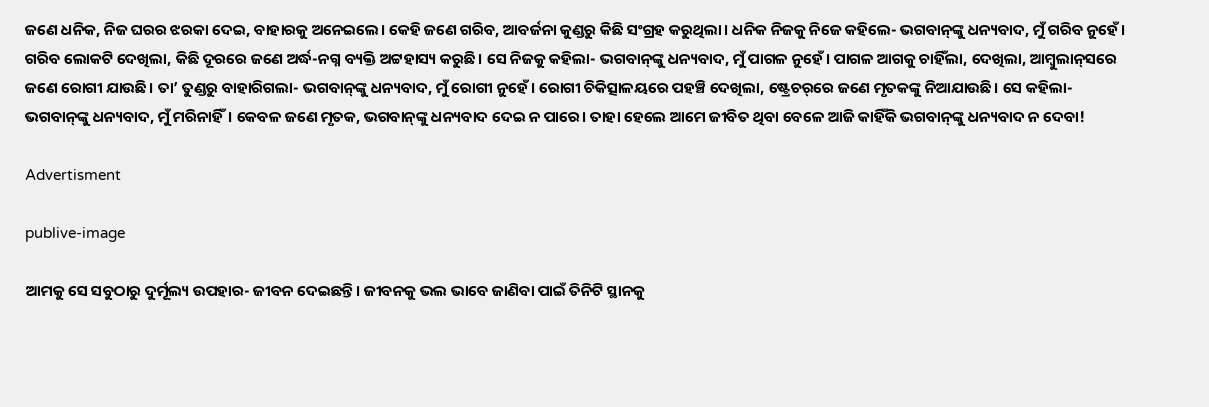ଜଣେ ଧନିକ, ନିଜ ଘରର ଝରକା ଦେଇ, ବାହାରକୁ ଅନେଇଲେ। କେହି ଜଣେ ଗରିବ, ଆବର୍ଜନା କୁଣ୍ଡରୁ କିଛି ସଂଗ୍ରହ କରୁଥିଲା। ଧନିକ ନିଜକୁ ନିଜେ କହିଲେ- ଭଗବାନ୍‌ଙ୍କୁ ଧନ୍ୟବାଦ, ମୁଁ ଗରିବ ନୁହେଁ। ଗରିବ ଲୋକଟି ଦେଖିଲା, କିଛି ଦୂରରେ ଜଣେ ଅର୍ଦ୍ଧ-ନଗ୍ନ ବ୍ୟକ୍ତି ଅଟ୍ଟହାସ୍ୟ କରୁଛି। ସେ ନିଜକୁ କହିଲା- ଭଗବାନ୍‌ଙ୍କୁ ଧନ୍ୟବାଦ, ମୁଁ ପାଗଳ ନୁହେଁ। ପାଗଳ ଆଗକୁ ଚାହିଁଲା, ଦେଖିଲା, ଆମ୍ବୁଲାନ୍‌ସରେ ଜଣେ ରୋଗୀ ଯାଉଛି। ତା’ ତୁଣ୍ଡରୁ ବାହାରିଗଲା- ଭଗବାନ୍‌ଙ୍କୁ ଧନ୍ୟବାଦ, ମୁଁ ରୋଗୀ ନୁହେଁ। ରୋଗୀ ଚିକିତ୍ସାଳୟରେ ପହଞ୍ଚି ଦେଖିଲା, ଷ୍ଟ୍ରେଚର୍‌ରେ ଜଣେ ମୃତକଙ୍କୁ ନିଆଯାଉଛି। ସେ କହିଲା- ଭଗବାନ୍‌ଙ୍କୁ ଧନ୍ୟବାଦ, ମୁଁ ମରିନାହିଁ। କେବଳ ଜଣେ ମୃତକ, ଭଗବାନ୍‌ଙ୍କୁ ଧନ୍ୟବାଦ ଦେଇ ନ ପାରେ। ତାହା ହେଲେ ଆମେ ଜୀବିତ ଥିବା ବେଳେ ଆଜି କାହିଁକି ଭଗବାନ୍‌ଙ୍କୁ ଧନ୍ୟବାଦ ନ ଦେବା!

Advertisment

publive-image

ଆମକୁ ସେ ସବୁଠାରୁ ଦୁର୍ମୂଲ୍ୟ ଉପହାର- ଜୀବନ ଦେଇଛନ୍ତି। ଜୀବନକୁ ଭଲ ଭାବେ ଜାଣିବା ପାଇଁ ତିନିଟି ସ୍ଥାନକୁ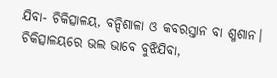ଯିବା- ଚିକିତ୍ସାଳୟ, ବନ୍ଦିଶାଳା ଓ କବରସ୍ତାନ ବା ଶ୍ମଶାନ। ଚିକିତ୍ସାଳୟରେ ଭଲ ଭାବେ ବୁଝିଯିବା,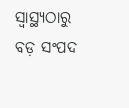ସ୍ୱାସ୍ଥ୍ୟଠାରୁ ବଡ଼ ସଂପଦ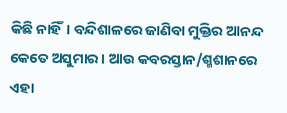କିଛି ନାହିଁ। ବନ୍ଦିଶାଳରେ ଜାଣିବା ମୁକ୍ତିର ଆନନ୍ଦ କେତେ ଅସୁମାର। ଆଉ କବରସ୍ତାନ/ଶ୍ମଶାନରେ ଏହା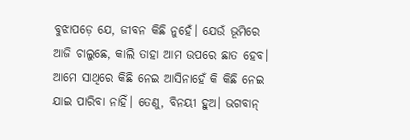ବୁଝାପଡ଼େ ଯେ, ଜୀବନ କିଛି ନୁହେଁ। ଯେଉଁ ଭୂମିରେ ଆଜି ଚାଲୁଛେ, କାଲି ତାହା ଆମ ଉପରେ ଛାତ ହେବ। ଆମେ ସାଥିରେ କିଛି ନେଇ ଆସିନାହେଁ କି କିଛି ନେଇ ଯାଇ ପାରିବା ନାହିଁ। ତେଣୁ, ବିନୟୀ ହୁଅ। ଭଗବାନ୍‌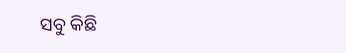ସବୁ କିଛି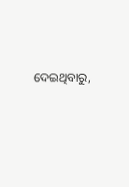ଦେଇଥିବାରୁ,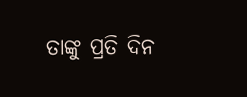ତାଙ୍କୁ ପ୍ରତି ଦିନ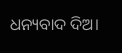ଧନ୍ୟବାଦ ଦିଅ।